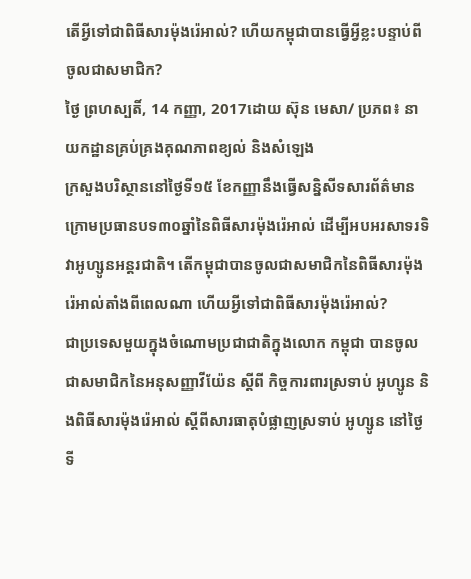តើអ្វីទៅជាពិធីសារម៉ុងរ៉េអាល់? ហើយកម្ពុជាបានធ្វើអ្វីខ្លះបន្ទាប់ពីចូលជាសមាជិក?
ថ្ងៃ ព្រហស្បតិ៍, 14 កញ្ញា, 2017ដោយ ស៊ុន មេសា/ ប្រភព៖ នាយកដ្ឋានគ្រប់គ្រងគុណភាពខ្យល់ និងសំឡេង
ក្រសួងបរិស្ថាននៅថ្ងៃទី១៥ ខែកញ្ញានឹងធ្វើសន្និសីទសារព័ត៌មានក្រោមប្រធានបទ៣០ឆ្នាំនៃពិធីសារម៉ុងរ៉េអាល់ ដើម្បីអបអរសាទរទិវាអូហ្សូនអន្តរជាតិ។ តើកម្ពុជាបានចូលជាសមាជិកនៃពិធីសារម៉ុងរ៉េអាល់តាំងពីពេលណា ហើយអ្វីទៅជាពិធីសារម៉ុងរ៉េអាល់?
ជាប្រទេសមួយក្នុងចំណោមប្រជាជាតិក្នុងលោក កម្ពុជា បានចូលជាសមាជិកនៃអនុសញ្ញាវីយ៉ែន ស្តីពី កិច្ចការពារស្រទាប់ អូហ្សូន និងពិធីសារម៉ុងរ៉េអាល់ ស្តីពីសារធាតុបំផ្លាញស្រទាប់ អូហ្សូន នៅថ្ងៃទី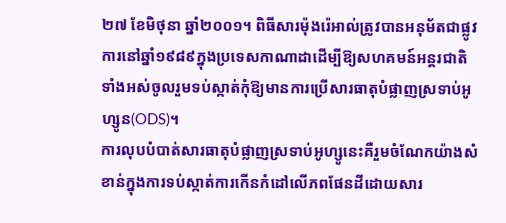២៧ ខែមិថុនា ឆ្នាំ២០០១។ ពិធីសារម៉ុងរ៉េអាល់ត្រូវបានអនុម័តជាផ្លូវការនៅឆ្នាំ១៩៨៩ក្នុងប្រទេសកាណាដាដើម្បីឱ្យសហគមន៍អន្តរជាតិទាំងអស់ចូលរួមទប់ស្កាត់កុំឱ្យមានការប្រើសារធាតុបំផ្លាញស្រទាប់អូហ្សូន(ODS)។
ការលុបបំបាត់សារធាតុបំផ្លាញស្រទាប់អូហ្សូនេះគឺរួមចំណែកយ៉ាងសំខាន់ក្នុងការទប់ស្កាត់ការកើនកំដៅលើភពផែនដីដោយសារ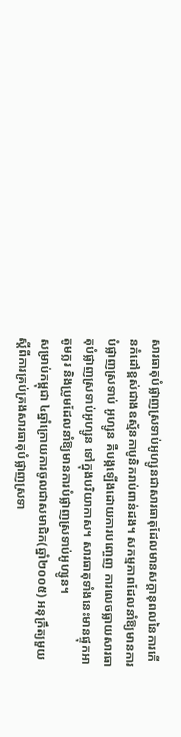សារធាតុបំផ្លាញស្រទាប់អូហ្សូនជាសារធាតុដែលមានសក្តានុពលនៃការកើនកំដៅខ្ពស់ជាងឧស្ម័នកាបូនិករាប់ពាន់ដង។ សកម្មភាពដែលនាំឱ្យមានការបំផ្លាញស្រទាប់ អូហ្សូន គឺបង្កឡើងដោយការបញ្ចេញ ការលេចធ្លាយសារធាតុបំផ្លាញស្រទាប់អូហ្សូន ទៅក្នុងបរិយាកាស។ សារធាតុទាំងនេះមានផ្ទុកអាតូមក្លរ និងប្រូមដែលនាំឱ្យមានការបំផ្លាញស្រទាប់អូហ្សូន។
សម្រាប់កម្ពុជា ៤ឆ្នាំក្រោយការចូលជាសមាជិក(ឆ្នាំ២០០៥) អនុក្រឹត្យមួយស្តីពីការគ្រប់គ្រងសារធាតុបំផ្លាញស្រទា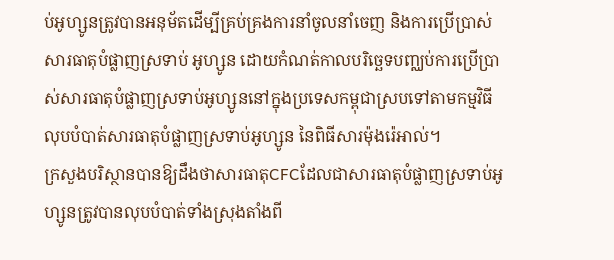ប់អូហ្សូនត្រូវបានអនុម័តដើម្បីគ្រប់គ្រងការនាំចូលនាំចេញ និងការប្រើប្រាស់សារធាតុបំផ្លាញស្រទាប់ អូហ្សូន ដោយកំណត់កាលបរិច្ឆេទបញ្ឈប់ការប្រើប្រាស់សារធាតុបំផ្លាញស្រទាប់អូហ្សូននៅក្នុងប្រទេសកម្ពុជាស្របទៅតាមកម្មវិធីលុបបំបាត់សារធាតុបំផ្លាញស្រទាប់អូហ្សូន នៃពិធីសារម៉ុងរ៉េអាល់។
ក្រសួងបរិស្ថានបានឱ្យដឹងថាសារធាតុCFCដែលជាសារធាតុបំផ្លាញស្រទាប់អូហ្សូនត្រូវបានលុបបំបាត់ទាំងស្រុងតាំងពី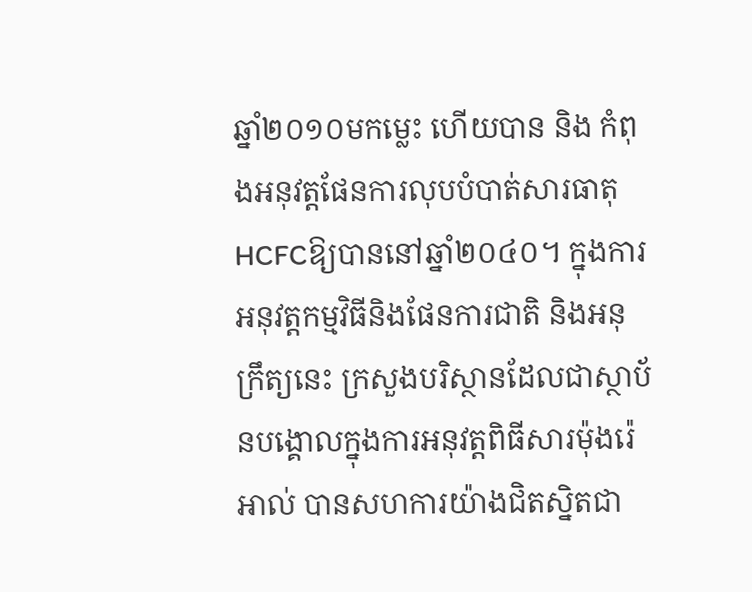ឆ្នាំ២០១០មកម្លេះ ហើយបាន និង កំពុងអនុវត្តផែនការលុបបំបាត់សារធាតុHCFCឱ្យបាននៅឆ្នាំ២០៤០។ ក្នុងការអនុវត្ដកម្មវិធីនិងផែនការជាតិ និងអនុក្រឹត្យនេះ ក្រសួងបរិស្ថានដែលជាស្ថាប័នបង្គោលក្នុងការអនុវត្ដពិធីសារម៉ុងរ៉េអាល់ បានសហការយ៉ាងជិតស្និតជា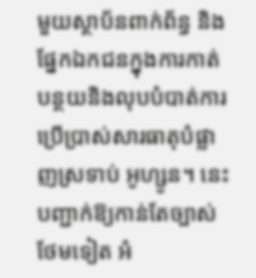មួយស្ថាប័នពាក់ព័ន្ធ និងផ្នែកឯកជនក្នុងការកាត់បន្ថយនិងលុបបំបាត់ការប្រើប្រាស់សារធាតុបំផ្លាញស្រទាប់ អូហ្សូន។ នេះបញ្ជាក់ឱ្យកាន់តែច្បាស់ថែមទៀត អំ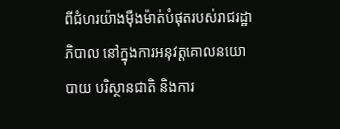ពីជំហរយ៉ាងម៉ឺងម៉ាត់បំផុតរបស់រាជរដ្ឋាភិបាល នៅក្នុងការអនុវត្តគោលនយោបាយ បរិស្ថានជាតិ និងការ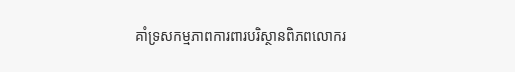គាំទ្រសកម្មភាពការពារបរិស្ថានពិភពលោករ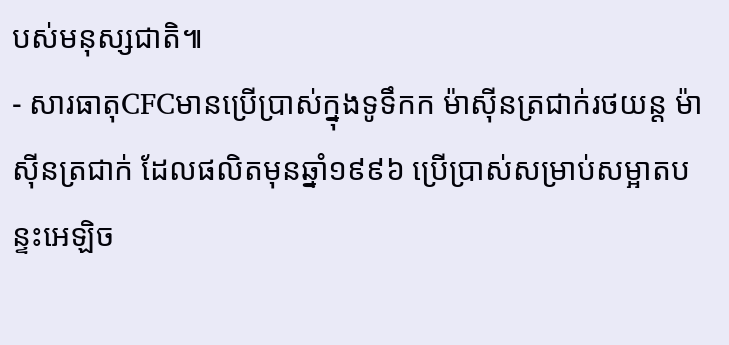បស់មនុស្សជាតិ៕
- សារធាតុCFCមានប្រើប្រាស់ក្នុងទូទឹកក ម៉ាស៊ីនត្រជាក់រថយន្ដ ម៉ាស៊ីនត្រជាក់ ដែលផលិតមុនឆ្នាំ១៩៩៦ ប្រើប្រាស់សម្រាប់សម្អាតបន្ទះអេឡិច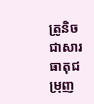ត្រូនិច ជាសារធាតុជម្រុញ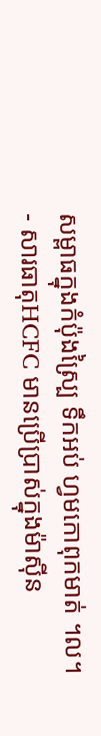សម្ពាធក្នុងកំប៉ុងស្ប្រៃ ទឹកអប់ ហ្វមកោពុកមាត់ ។ល។
- សារធាតុHCFC មានប្រើប្រាស់ក្នុងម៉ាស៊ីន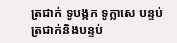ត្រជាក់ ទូបង្កក ទូក្លាសេ បន្ទប់ត្រជាក់និងបន្ទប់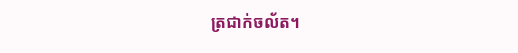ត្រជាក់ចល័ត។